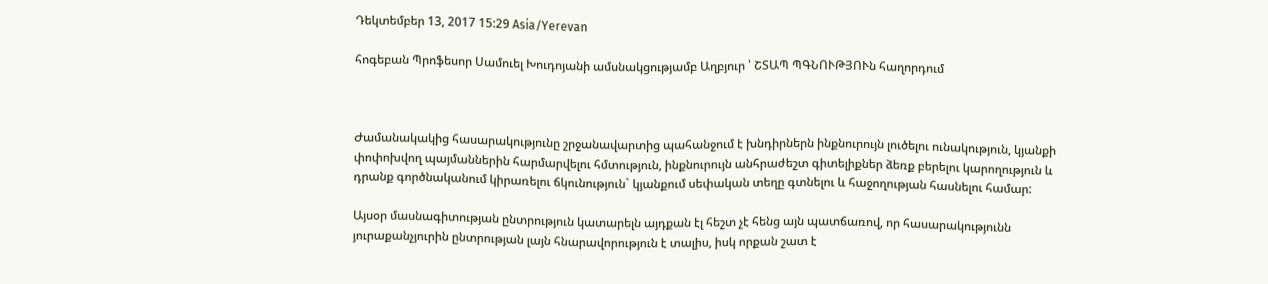Դեկտեմբեր 13, 2017 15:29 Asia/Yerevan

հոգեբան Պրոֆեսոր Սամուել Խուդոյանի ամսնակցությամբ Աղբյուր ՝ ՇՏԱՊ ՊԳՆՈՒԹՅՈՒն հաղորդում



Ժամանակակից հասարակությունը շրջանավարտից պահանջում է խնդիրներն ինքնուրույն լուծելու ունակություն, կյանքի փոփոխվող պայմաններին հարմարվելու հմտություն, ինքնուրույն անհրաժեշտ գիտելիքներ ձեռք բերելու կարողություն և դրանք գործնականում կիրառելու ճկունություն` կյանքում սեփական տեղը գտնելու և հաջողության հասնելու համար:

Այսօր մասնագիտության ընտրություն կատարելն այդքան էլ հեշտ չէ հենց այն պատճառով, որ հասարակությունն յուրաքանչյուրին ընտրության լայն հնարավորություն է տալիս, իսկ որքան շատ է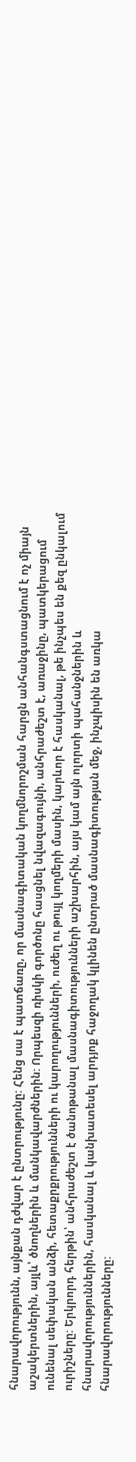հնարավորությունն, այնքան դժվար է ընտրությունը: Հենց սա է պատճառը, որ մասնագիտական կողմնորոշման հարցն անհանգստացնում է ոչ միայն աշակերտներին, այլև՝ ծնողներին և մանկավարժներին: Որպեսզի ռիսկի գործոնը հասցնել նվազագույնի, անհրաժեշտ է, առաջինը, պատկերացում ունենալ սեփական անձի, հետաքրքրությունների ու կարողությունների, ուժեղ ու թույլ կողմերի մասին, կարևոր է հասկանալ, թե ինչպես են քեզ ընկալում ուրիշները: Երկրորդ հերթին՝ անհրաժեշտ է ծանոթանալ մասնագիտությունների աշխարհին, այս կամ այն ոլորտի պահանջներին և հնարավորություններին, հասկանալ և կանխատեսել արդյոք հաջողակ կլինեն ընտրած մասնագիտության մեջ, ինչպիսին են առկա հնարավորությունները: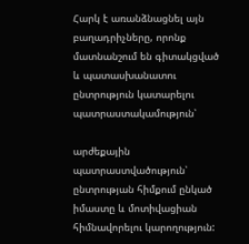Հարկ է առանձնացնել այն բաղադրիչները, որոնք մատնանշում են գիտակցված և պատասխանատու ընտրություն կատարելու պատրաստակամություն՝

արժեքային պատրաստվածություն՝ ընտրության հիմքում ընկած իմաստը և մոտիվացիան հիմնավորելու կարողություն: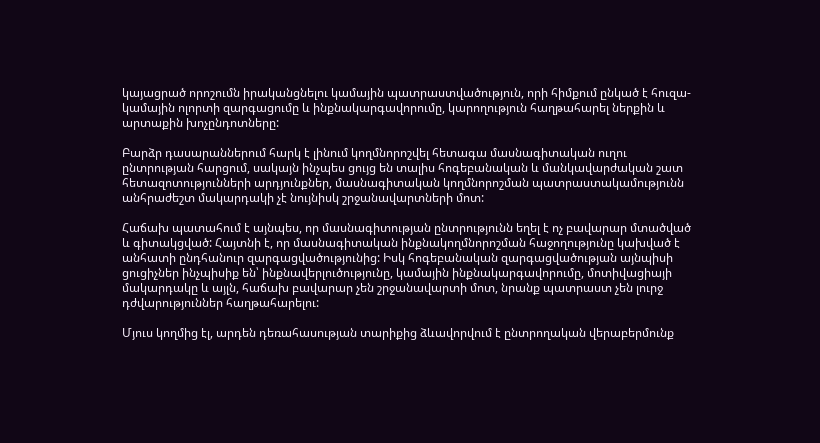կայացրած որոշումն իրականցնելու կամային պատրաստվածություն, որի հիմքում ընկած է հուզա-կամային ոլորտի զարգացումը և ինքնակարգավորումը, կարողություն հաղթահարել ներքին և արտաքին խոչընդոտները:

Բարձր դասարաններում հարկ է լինում կողմնորոշվել հետագա մասնագիտական ուղու ընտրության հարցում, սակայն ինչպես ցույց են տալիս հոգեբանական և մանկավարժական շատ հետազոտությունների արդյունքներ, մասնագիտական կողմնորոշման պատրաստակամությունն անհրաժեշտ մակարդակի չէ նույնիսկ շրջանավարտների մոտ:

Հաճախ պատահում է այնպես, որ մասնագիտության ընտրությունն եղել է ոչ բավարար մտածված և գիտակցված: Հայտնի է, որ մասնագիտական ինքնակողմնորոշման հաջողությունը կախված է անհատի ընդհանուր զարգացվածությունից: Իսկ հոգեբանական զարգացվածության այնպիսի ցուցիչներ ինչպիսիք են՝ ինքնավերլուծությունը, կամային ինքնակարգավորումը, մոտիվացիայի մակարդակը և այլն, հաճախ բավարար չեն շրջանավարտի մոտ, նրանք պատրաստ չեն լուրջ դժվարություններ հաղթահարելու:

Մյուս կողմից էլ, արդեն դեռահասության տարիքից ձևավորվում է ընտրողական վերաբերմունք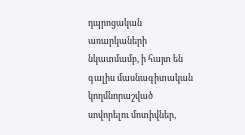դպրոցական առարկաների նկատմամբ, ի հայտ են գալիս մասնագիտական կողմնորաշված սովորելու մոտիվներ,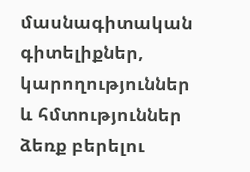մասնագիտական գիտելիքներ, կարողություններ և հմտություններ ձեռք բերելու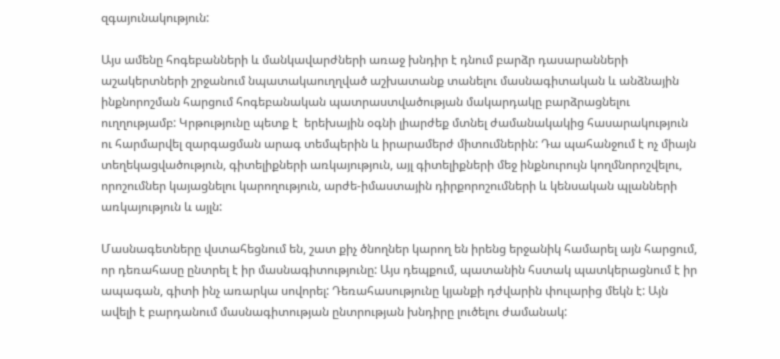զգայունակություն:

Այս ամենը հոգեբանների և մանկավարժների առաջ խնդիր է դնում բարձր դասարանների աշակերտների շրջանում նպատակաուղղված աշխատանք տանելու մասնագիտական և անձնային ինքնորոշման հարցում հոգեբանական պատրաստվածության մակարդակը բարձրացնելու ուղղությամբ: Կրթությունը պետք է  երեխային օգնի լիարժեք մտնել ժամանակակից հասարակություն ու հարմարվել զարգացման արագ տեմպերին և իրարամերժ միտումներին: Դա պահանջում է ոչ միայն տեղեկացվածություն, գիտելիքների առկայություն, այլ գիտելիքների մեջ ինքնուրույն կողմնորոշվելու, որոշումներ կայացնելու կարողություն, արժե-իմաստային դիրքորոշումների և կենսական պլանների առկայություն և այլն:

Մասնագետները վստահեցնում են, շատ քիչ ծնողներ կարող են իրենց երջանիկ համարել այն հարցում, որ դեռահասը ընտրել է իր մասնագիտությունը: Այս դեպքում, պատանին հստակ պատկերացնում է իր ապագան, գիտի ինչ առարկա սովորել: Դեռահասությունը կյանքի դժվարին փուլարից մեկն է: Այն ավելի է բարդանում մասնագիտության ընտրության խնդիրը լուծելու ժամանակ: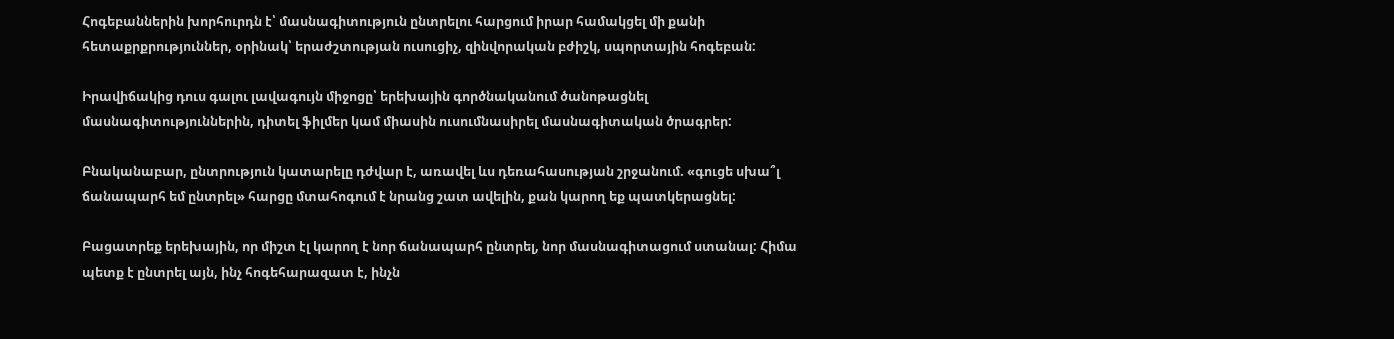Հոգեբաններին խորհուրդն է՝ մասնագիտություն ընտրելու հարցում իրար համակցել մի քանի հետաքրքրություններ, օրինակ՝ երաժշտության ուսուցիչ, զինվորական բժիշկ, սպորտային հոգեբան:

Իրավիճակից դուս գալու լավագույն միջոցը՝ երեխային գործնականում ծանոթացնել մասնագիտություններին, դիտել ֆիլմեր կամ միասին ուսումնասիրել մասնագիտական ծրագրեր:

Բնականաբար, ընտրություն կատարելը դժվար է, առավել ևս դեռահասության շրջանում. «գուցե սխա՞լ ճանապարհ եմ ընտրել» հարցը մտահոգում է նրանց շատ ավելին, քան կարող եք պատկերացնել:

Բացատրեք երեխային, որ միշտ էլ կարող է նոր ճանապարհ ընտրել, նոր մասնագիտացում ստանալ: Հիմա պետք է ընտրել այն, ինչ հոգեհարազատ է, ինչն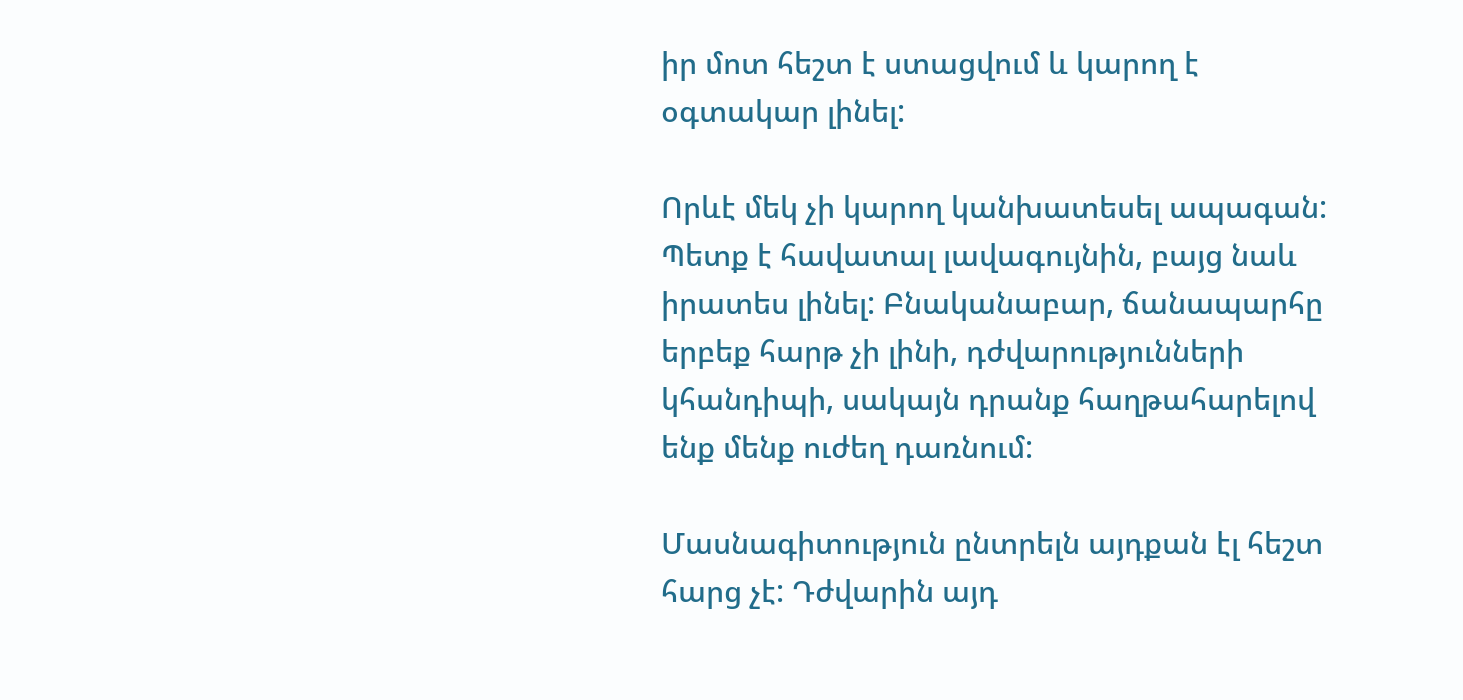իր մոտ հեշտ է ստացվում և կարող է օգտակար լինել:

Որևէ մեկ չի կարող կանխատեսել ապագան: Պետք է հավատալ լավագույնին, բայց նաև իրատես լինել: Բնականաբար, ճանապարհը երբեք հարթ չի լինի, դժվարությունների կհանդիպի, սակայն դրանք հաղթահարելով ենք մենք ուժեղ դառնում:

Մասնագիտություն ընտրելն այդքան էլ հեշտ հարց չէ: Դժվարին այդ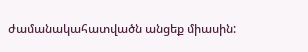ժամանակահատվածն անցեք միասին: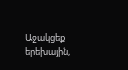Աջակցեք երեխային,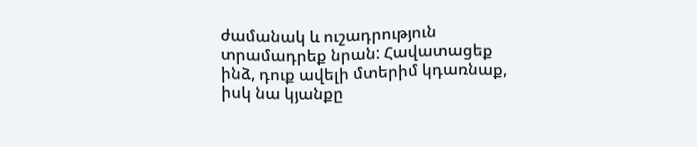ժամանակ և ուշադրություն տրամադրեք նրան: Հավատացեք ինձ, դուք ավելի մտերիմ կդառնաք, իսկ նա կյանքը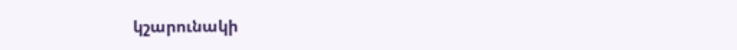կշարունակի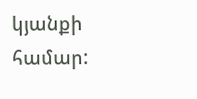կյանքի համար: